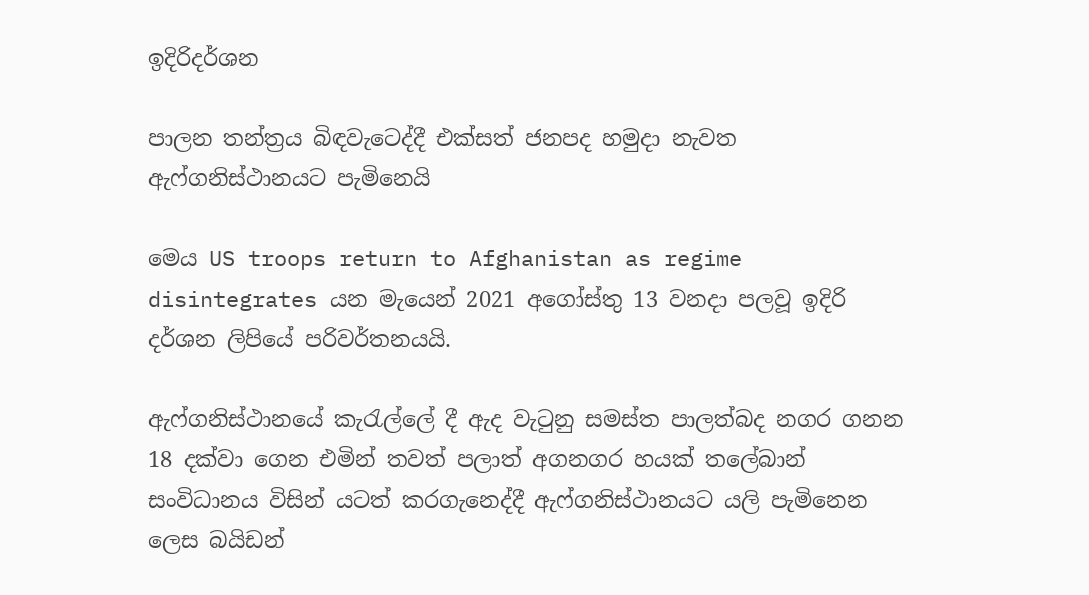ඉදිරිදර්ශන

පාලන තන්ත්‍රය බිඳවැටෙද්දී එක්සත් ජනපද හමුදා නැවත ඇෆ්ගනිස්ථානයට පැමිනෙයි

මෙය US troops return to Afghanistan as regime disintegrates යන මැයෙන් 2021 අගෝස්තු 13 වනදා පලවූ ඉදිරි දර්ශන ලිපියේ පරිවර්තනයයි.

ඇෆ්ගනිස්ථානයේ කැරැල්ලේ දී ඇද වැටුනු සමස්ත පාලත්බද නගර ගනන 18 දක්වා ගෙන එමින් තවත් පලාත් අගනගර හයක් තලේබාන් සංවිධානය විසින් යටත් කරගැනෙද්දී ඇෆ්ගනිස්ථානයට යලි පැමිනෙන ලෙස බයිඩන්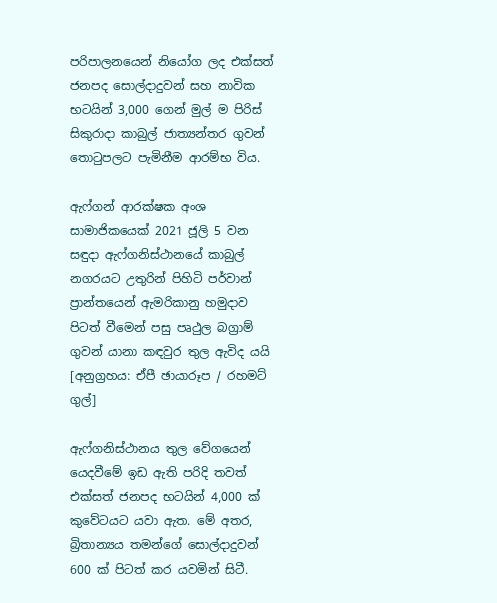පරිපාලනයෙන් නියෝග ලද එක්සත් ජනපද සොල්දාදුවන් සහ නාවික භටයින් 3,000 ගෙන් මුල් ම පිරිස් සිකුරාදා කාබුල් ජාත්‍යන්තර ගුවන් තොටුපලට පැමිනීම ආරම්භ විය.

ඇෆ්ගන් ආරක්ෂක අංශ සාමාජිකයෙක් 2021 ජූලි 5 වන සඳුදා ඇෆ්ගනිස්ථානයේ කාබුල් නගරයට උතුරින් පිහිටි පර්වාන් ප්‍රාන්තයෙන් ඇමරිකානු හමුදාව පිටත් වීමෙන් පසු පෘථුල බග්‍රාම් ගුවන් යානා කඳවුර තුල ඇවිද යයි [අනුග්‍රහය: ඒපී ඡායාරූප / රහමට් ගුල්]

ඇෆ්ගනිස්ථානය තුල වේගයෙන් යෙදවීමේ ඉඩ ඇති පරිදි තවත් එක්සත් ජනපද භටයින් 4,000 ක් කුවේටයට යවා ඇත. මේ අතර, බ්‍රිතාන්‍යය තමන්ගේ සොල්දාදුවන් 600 ක් පිටත් කර යවමින් සිටී.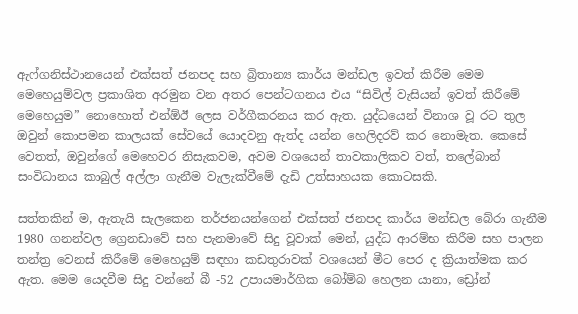ඇෆ්ගනිස්ථානයෙන් එක්සත් ජනපද සහ බ්‍රිතාන්‍ය කාර්ය මන්ඩල ඉවත් කිරීම මෙම මෙහෙයුම්වල ප්‍රකාශිත අරමුන වන අතර පෙන්ටගනය එය “සිවිල් වැසියන් ඉවත් කිරීමේ මෙහෙයුම” නොහොත් එන්ඕඊ ලෙස වර්ගීකරනය කර ඇත. යුද්ධයෙන් විනාශ වූ රට තුල ඔවුන් කොපමන කාලයක් සේවයේ යොදවනු ඇත්ද යන්න හෙලිදරව් කර නොමැත. කෙසේ වෙතත්, ඔවුන්ගේ මෙහෙවර නිසැකවම, අවම වශයෙන් තාවකාලිකව වත්, තලේබාන් සංවිධානය කාබුල් අල්ලා ගැනීම වැලැක්වීමේ දැඩි උත්සාහයක කොටසකි.

සත්තකින් ම, ඇතැයි සැලකෙන තර්ජනයන්ගෙන් එක්සත් ජනපද කාර්ය මන්ඩල බේරා ගැනීම 1980 ගනන්වල ග්‍රෙනඩාවේ සහ පැනමාවේ සිදු වූවාක් මෙන්, යුද්ධ ආරම්භ කිරීම සහ පාලන තන්ත්‍ර වෙනස් කිරීමේ මෙහෙයුම් සඳහා කඩතුරාවක් වශයෙන් මීට පෙර ද ක්‍රියාත්මක කර ඇත. මෙම යෙදවීම සිදු වන්නේ බී -52 උපායමාර්ගික බෝම්බ හෙලන යානා, ඩ්‍රෝන්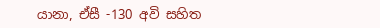යානා, ඒසී -130 අවි සහිත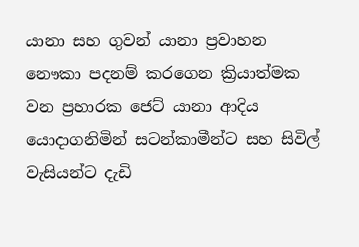යානා සහ ගුවන් යානා ප්‍රවාහන නෞකා පදනම් කරගෙන ක්‍රියාත්මක වන ප්‍රහාරක ජෙට් යානා ආදිය යොදාගනිමින් සටන්කාමීන්ට සහ සිවිල් වැසියන්ට දැඩි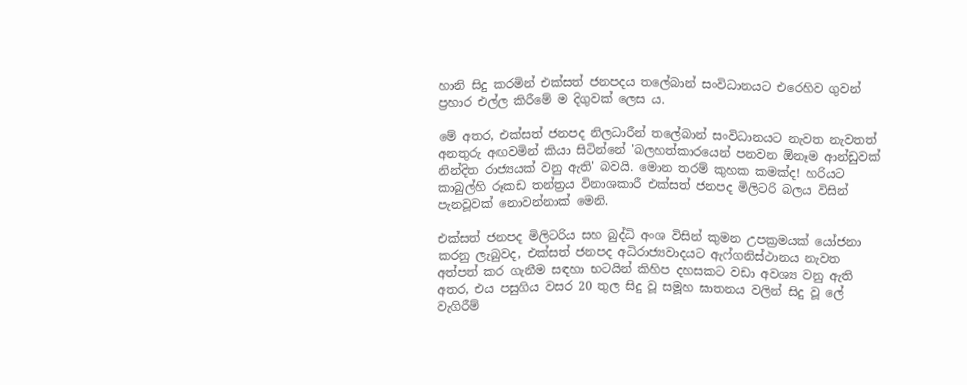හානි සිදු කරමින් එක්සත් ජනපදය තලේබාන් සංවිධානයට එරෙහිව ගුවන් ප්‍රහාර එල්ල කිරීමේ ම දිගුවක් ලෙස ය.

මේ අතර, එක්සත් ජනපද නිලධාරීන් තලේබාන් සංවිධානයට නැවත නැවතත් අනතුරු අඟවමින් කියා සිටින්නේ 'බලහත්කාරයෙන් පනවන ඕනෑම ආන්ඩුවක් නින්දිත රාජ්‍යයක් වනු ඇති' බවයි. මොන තරම් කුහක කමක්ද! හරියට කාබුල්හි රූකඩ තන්ත්‍රය විනාශකාරී එක්සත් ජනපද මිලිටරි බලය විසින් පැනවූවක් නොවන්නාක් මෙනි.

එක්සත් ජනපද මිලිටරිය සහ බුද්ධි අංශ විසින් කුමන උපක්‍රමයක් යෝජනා කරනු ලැබුවද, එක්සත් ජනපද අධිරාජ්‍යවාදයට ඇෆ්ගනිස්ථානය නැවත අත්පත් කර ගැනීම සඳහා භටයින් කිහිප දහසකට වඩා අවශ්‍ය වනු ඇති අතර, එය පසුගිය වසර 20 තුල සිදු වූ සමූහ ඝාතනය වලින් සිදු වූ ලේ වැගිරීම්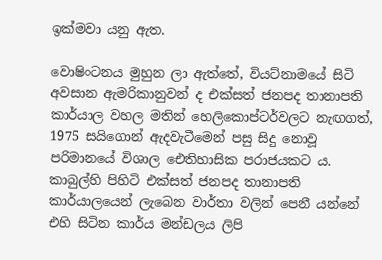ඉක්මවා යනු ඇත.

වොෂිංටනය මුහුන ලා ඇත්තේ, වියට්නාමයේ සිටි අවසාන ඇමරිකානුවන් ද එක්සත් ජනපද තානාපති කාර්යාල වහල මතින් හෙලිකොප්ටර්වලට නැඟගත්, 1975 සයිගොන් ඇදවැටීමෙන් පසු සිදු නොවූ පරිමානයේ විශාල ඓතිහාසික පරාජයකට ය. කාබුල්හි පිහිටි එක්සත් ජනපද තානාපති කාර්යාලයෙන් ලැබෙන වාර්තා වලින් පෙනී යන්නේ එහි සිටින කාර්ය මන්ඩලය ලිපි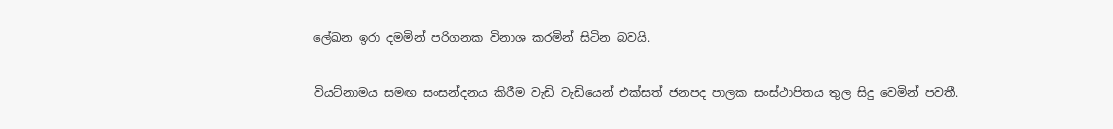ලේඛන ඉරා දමමින් පරිගනක විනාශ කරමින් සිටින බවයි.

වියට්නාමය සමඟ සංසන්දනය කිරීම වැඩි වැඩියෙන් එක්සත් ජනපද පාලක සංස්ථාපිතය තුල සිදු වෙමින් පවතී.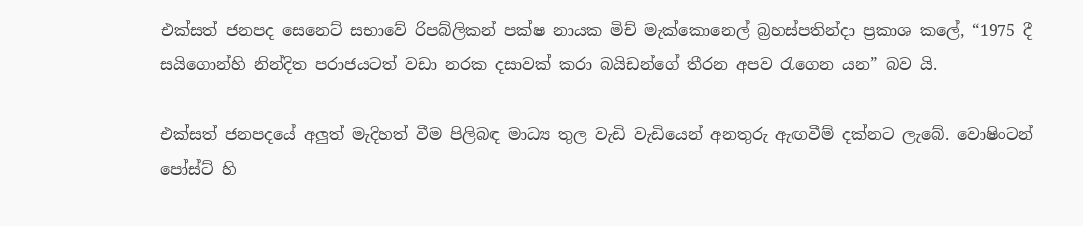එක්සත් ජනපද සෙනෙට් සභාවේ රිපබ්ලිකන් පක්ෂ නායක මිච් මැක්කොනෙල් බ්‍රහස්පතින්දා ප්‍රකාශ කලේ, “1975 දී සයිගොන්හි නින්දිත පරාජයටත් වඩා නරක දසාවක් කරා බයිඩන්ගේ තීරන අපව රැගෙන යන” බව යි.

එක්සත් ජනපදයේ අලුත් මැදිහත් වීම පිලිබඳ මාධ්‍ය තුල වැඩි වැඩියෙන් අනතුරු ඇඟවීම් දක්නට ලැබේ. වොෂිංටන් පෝස්ට් හි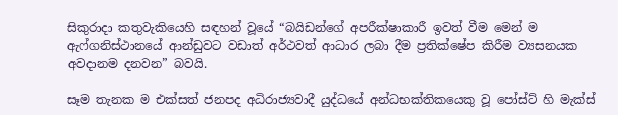සිකුරාදා කතුවැකියෙහි සඳහන් වූයේ “බයිඩන්ගේ අපරීක්ෂාකාරී ඉවත් වීම මෙන් ම ඇෆ්ගනිස්ථානයේ ආන්ඩුවට වඩාත් අර්ථවත් ආධාර ලබා දීම ප්‍රතික්ෂේප කිරීම ව්‍යසනයක අවදානම දනවන” බවයි.

සෑම තැනක ම එක්සත් ජනපද අධිරාජ්‍යවාදී යුද්ධයේ අන්ධභක්තිකයෙකු වූ පෝස්ට් හි මැක්ස්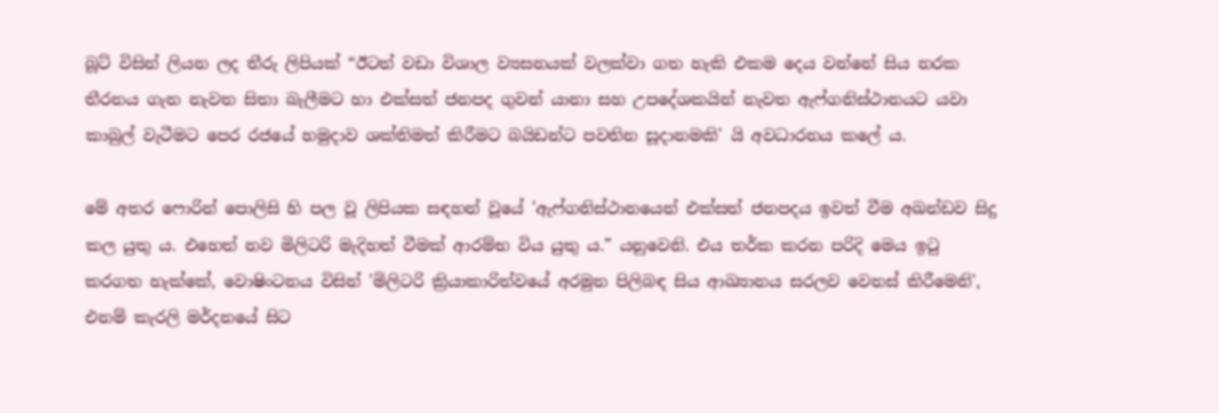බූට් විසින් ලියන ලද තීරු ලිපියක් “ඊටත් වඩා විශාල ව්‍යසනයක් වලක්වා ගත හැකි එකම දෙය වන්නේ සිය නරක තීරනය ගැන නැවත සිතා බැලීමට හා එක්සත් ජනපද ගුවන් යානා සහ උපදේශකයින් නැවත ඇෆ්ගනිස්ථානයට යවා කාබුල් වැටීමට පෙර රජයේ හමුදාව ශක්තිමත් කිරීමට බයිඩන්ට පවතින සූදානමකි' යි අවධාරනය කලේ ය.

මේ අතර ෆොරින් පොලිසි හි පල වූ ලිපියක සඳහන් වූයේ 'ඇෆ්ගනිස්ථානයෙන් එක්සත් ජනපදය ඉවත් වීම අඛන්ඩව සිදු කල යුතු ය. එහෙත් නව මිලිටරි මැදිහත් වීමක් ආරම්භ විය යුතු ය.” යනුවෙනි. එය තර්ක කරන පරිදි මෙය ඉටු කරගත හැක්කේ, වොෂිංටනය විසින් 'මිලිටරි ක්‍රියාකාරිත්වයේ අරමුන පිලිබඳ සිය ආඛ්‍යානය සරලව වෙනස් කිරීමෙනි', එනම් කැරලි මර්දනයේ සිට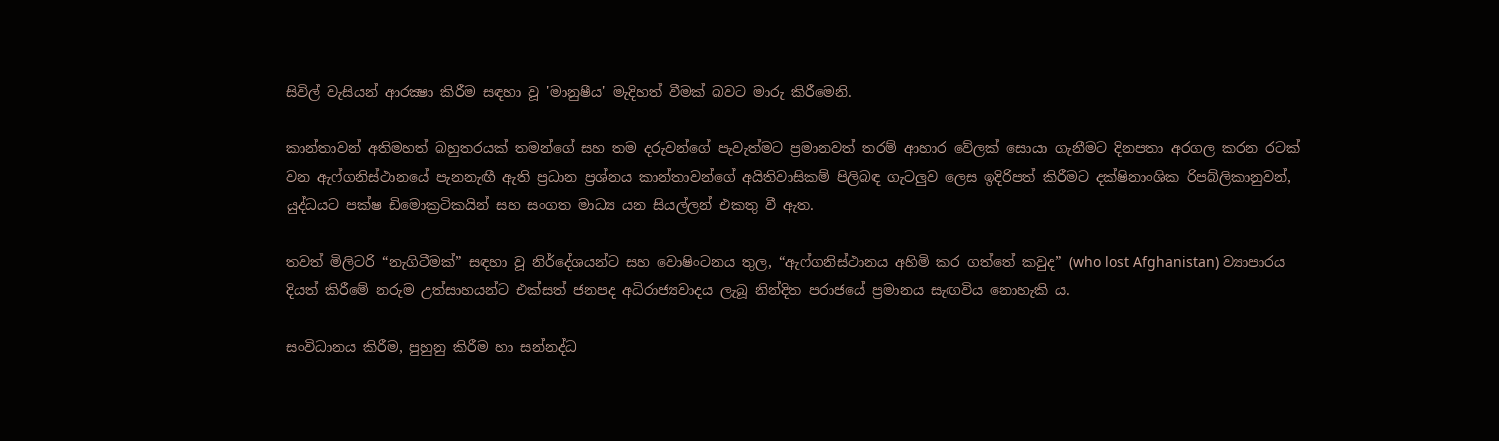සිවිල් වැසියන් ආරක්‍ෂා කිරීම සඳහා වූ 'මානුෂීය' මැදිහත් වීමක් බවට මාරු කිරීමෙනි.

කාන්තාවන් අතිමහත් බහුතරයක් තමන්ගේ සහ තම දරුවන්ගේ පැවැත්මට ප්‍රමානවත් තරම් ආහාර වේලක් සොයා ගැනීමට දිනපතා අරගල කරන රටක් වන ඇෆ්ගනිස්ථානයේ පැනනැඟී ඇති ප්‍රධාන ප්‍රශ්නය කාන්තාවන්ගේ අයිතිවාසිකම් පිලිබඳ ගැටලුව ලෙස ඉදිරිපත් කිරීමට දක්ෂිනාංශික රිපබ්ලිකානුවන්, යුද්ධයට පක්ෂ ඩිමොක්‍රටිකයින් සහ සංගත මාධ්‍ය යන සියල්ලන් එකතු වී ඇත.

තවත් මිලිටරි “නැගිටීමක්” සඳහා වූ නිර්දේශයන්ට සහ වොෂිංටනය තුල, “ඇෆ්ගනිස්ථානය අහිමි කර ගත්තේ කවුද” (who lost Afghanistan) ව්‍යාපාරය දියත් කිරීමේ නරුම උත්සාහයන්ට එක්සත් ජනපද අධිරාජ්‍යවාදය ලැබූ නින්දිත පරාජයේ ප්‍රමානය සැඟවිය නොහැකි ය.

සංවිධානය කිරීම, පුහුනු කිරීම හා සන්නද්ධ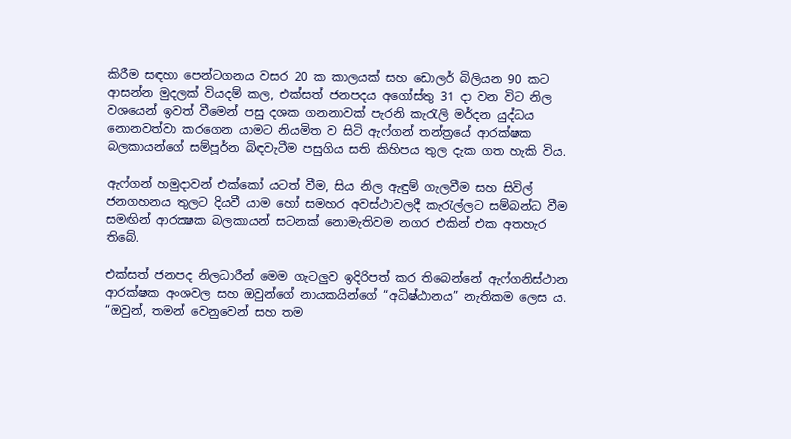කිරීම සඳහා පෙන්ටගනය වසර 20 ක කාලයක් සහ ඩොලර් බිලියන 90 කට ආසන්න මුදලක් වියදම් කල, එක්සත් ජනපදය අගෝස්තු 31 දා වන විට නිල වශයෙන් ඉවත් වීමෙන් පසු දශක ගනනාවක් පැරනි කැරැලි මර්දන යුද්ධය නොනවත්වා කරගෙන යාමට නියමිත ව සිටි ඇෆ්ගන් තන්ත්‍රයේ ආරක්ෂක බලකායන්ගේ සම්පූර්න බිඳවැටීම පසුගිය සති කිහිපය තුල දැක ගත හැකි විය.

ඇෆ්ගන් හමුදාවන් එක්කෝ යටත් වීම, සිය නිල ඇඳුම් ගැලවීම සහ සිවිල් ජනගහනය තුලට දියවී යාම හෝ සමහර අවස්ථාවලදී කැරැල්ලට සම්බන්ධ වීම සමඟින් ආරක්‍ෂක බලකායන් සටනක් නොමැතිවම නගර එකින් එක අතහැර තිබේ.

එක්සත් ජනපද නිලධාරීන් මෙම ගැටලුව ඉදිරිපත් කර තිබෙන්නේ ඇෆ්ගනිස්ථාන ආරක්ෂක අංශවල සහ ඔවුන්ගේ නායකයින්ගේ “අධිෂ්ඨානය” නැතිකම ලෙස ය. “ඔවුන්, තමන් වෙනුවෙන් සහ තම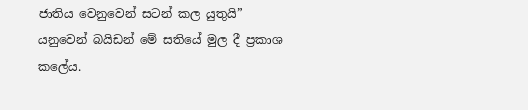ජාතිය වෙනුවෙන් සටන් කල යුතුයි” යනුවෙන් බයිඩන් මේ සතියේ මුල දී ප්‍රකාශ කලේය.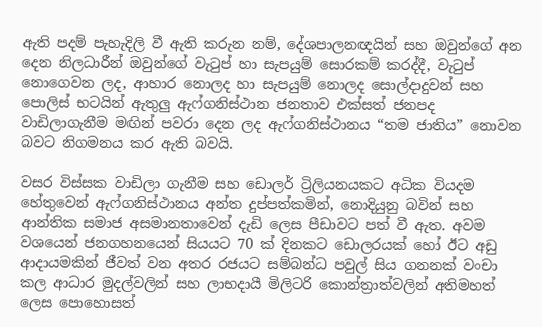ඇති පදම් පැහැදිලි වී ඇති කරුන නම්, දේශපාලනඥයින් සහ ඔවුන්ගේ අන දෙන නිලධාරීන් ඔවුන්ගේ වැටුප් හා සැපයුම් සොරකම් කරද්දී, වැටුප් නොගෙවන ලද, ආහාර නොලද හා සැපයුම් නොලද සොල්දාදුවන් සහ පොලිස් භටයින් ඇතුලු ඇෆ්ගනිස්ථාන ජනතාව එක්සත් ජනපද වාඩිලාගැනීම මඟින් පවරා දෙන ලද ඇෆ්ගනිස්ථානය “තම ජාතිය” නොවන බවට නිගමනය කර ඇති බවයි.

වසර විස්සක වාඩිලා ගැනීම සහ ඩොලර් ට්‍රිලියනයකට අධික වියදම හේතුවෙන් ඇෆ්ගනිස්ථානය අන්ත දුප්පත්කමින්, නොදියුනු බවින් සහ ආන්තික සමාජ අසමානතාවෙන් දැඩි ලෙස පීඩාවට පත් වී ඇත. අවම වශයෙන් ජනගහනයෙන් සියයට 70 ක් දිනකට ඩොලරයක් හෝ ඊට අඩු ආදායමකින් ජීවත් වන අතර රජයට සම්බන්ධ පවුල් සිය ගනනක් වංචා කල ආධාර මුදල්වලින් සහ ලාභදායී මිලිටරි කොන්ත්‍රාත්වලින් අතිමහත් ලෙස පොහොසත්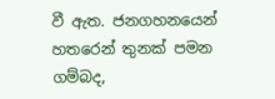වී ඇත. ජනගහනයෙන් හතරෙන් තුනක් පමන ගම්බද,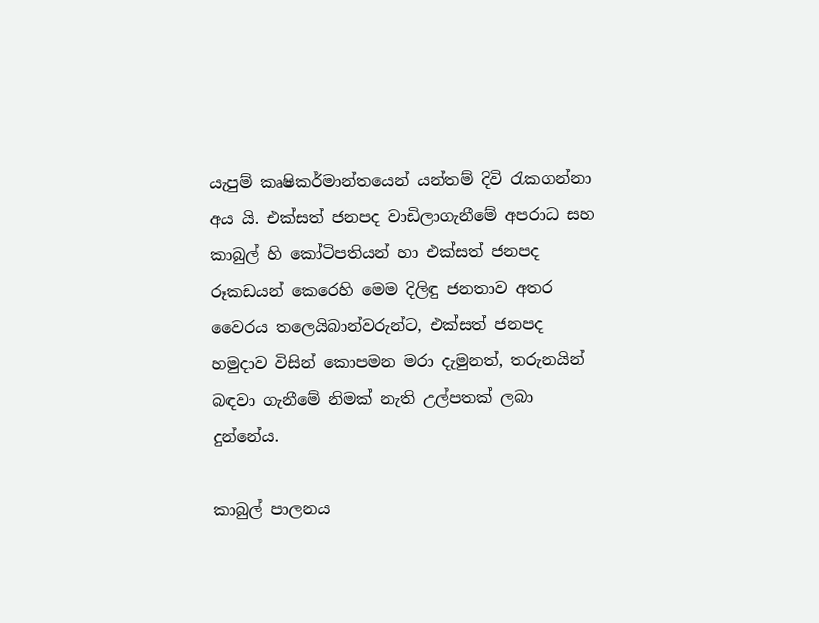යැපුම් කෘෂිකර්මාන්තයෙන් යන්තම් දිවි රැකගන්නා අය යි. එක්සත් ජනපද වාඩිලාගැනීමේ අපරාධ සහ කාබුල් හි කෝටිපතියන් හා එක්සත් ජනපද රූකඩයන් කෙරෙහි මෙම දිලිඳු ජනතාව අතර වෛරය තලෙයිබාන්වරුන්ට, එක්සත් ජනපද හමුදාව විසින් කොපමන මරා දැමුනත්, තරුනයින් බඳවා ගැනීමේ නිමක් නැති උල්පතක් ලබා දුන්නේය.

කාබුල් පාලනය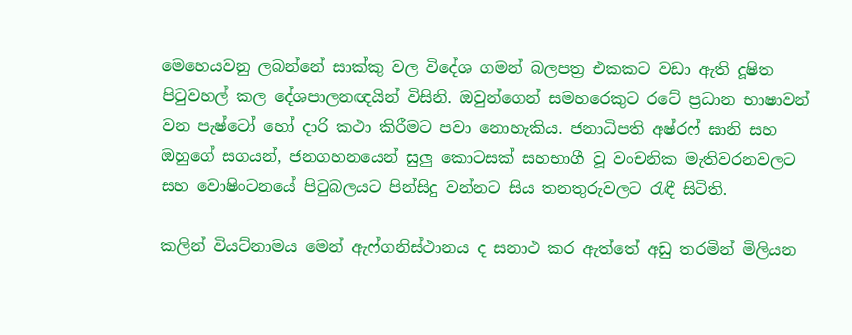මෙහෙයවනු ලබන්නේ සාක්කු වල විදේශ ගමන් බලපත්‍ර එකකට වඩා ඇති දූෂිත පිටුවහල් කල දේශපාලනඥයින් විසිනි. ඔවුන්ගෙන් සමහරෙකුට රටේ ප්‍රධාන භාෂාවන් වන පැෂ්ටෝ හෝ දාරි කථා කිරීමට පවා නොහැකිය. ජනාධිපති අෂ්රෆ් ඝානි සහ ඔහුගේ සගයන්, ජනගහනයෙන් සුලු කොටසක් සහභාගී වූ වංචනික මැතිවරනවලට සහ වොෂිංටනයේ පිටුබලයට පින්සිදු වන්නට සිය තනතුරුවලට රැඳී සිටිති.

කලින් වියට්නාමය මෙන් ඇෆ්ගනිස්ථානය ද සනාථ කර ඇත්තේ අඩු තරමින් මිලියන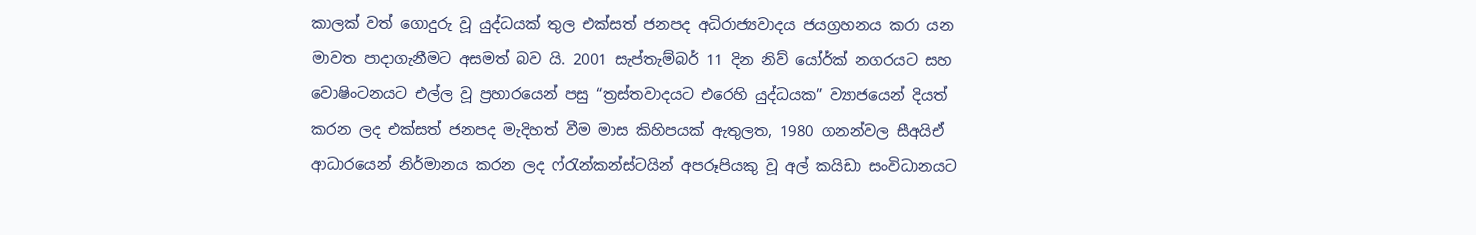කාලක් වත් ගොදුරු වූ යුද්ධයක් තුල එක්සත් ජනපද අධිරාජ්‍යවාදය ජයග්‍රහනය කරා යන මාවත පාදාගැනීමට අසමත් බව යි. 2001 සැප්තැම්බර් 11 දින නිව් යෝර්ක් නගරයට සහ වොෂිංටනයට එල්ල වූ ප්‍රහාරයෙන් පසු “ත්‍රස්තවාදයට එරෙහි යුද්ධයක” ව්‍යාජයෙන් දියත් කරන ලද එක්සත් ජනපද මැදිහත් වීම මාස කිහිපයක් ඇතුලත, 1980 ගනන්වල සීඅයිඒ ආධාරයෙන් නිර්මානය කරන ලද ෆ්රැන්කන්ස්ටයින් අපරූපියකු වූ අල් කයිඩා සංවිධානයට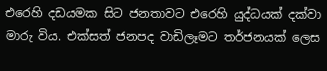එරෙහි දඩයමක සිට ජනතාවට එරෙහි යුද්ධයක් දක්වා මාරු විය. එක්සත් ජනපද වාඩිලෑමට තර්ජනයක් ලෙස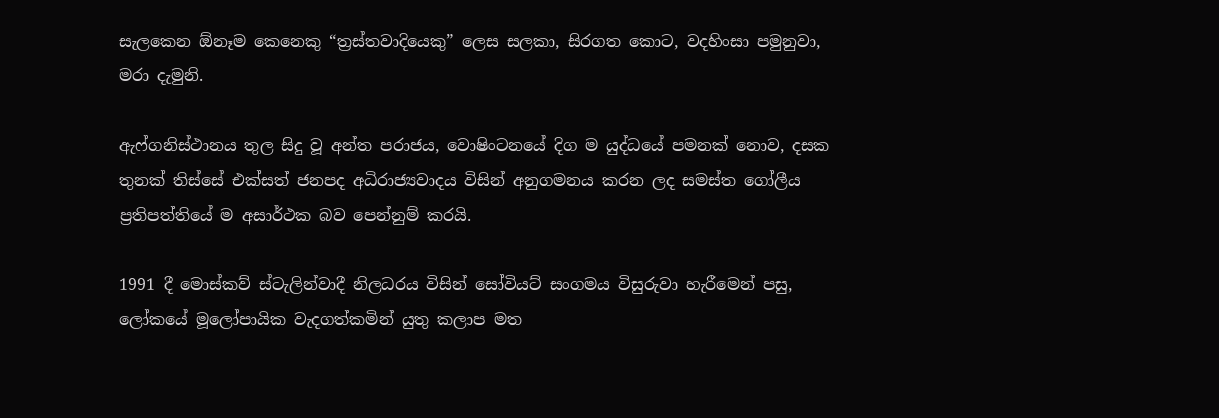සැලකෙන ඕනෑම කෙනෙකු “ත්‍රස්තවාදියෙකු” ලෙස සලකා, සිරගත කොට, වදහිංසා පමුනුවා, මරා දැමුනි.

ඇෆ්ගනිස්ථානය තුල සිදු වූ අන්ත පරාජය, වොෂිංටනයේ දිග ම යුද්ධයේ පමනක් නොව, දසක තුනක් තිස්සේ එක්සත් ජනපද අධිරාජ්‍යවාදය විසින් අනුගමනය කරන ලද සමස්ත ගෝලීය ප්‍රතිපත්තියේ ම අසාර්ථක බව පෙන්නුම් කරයි.

1991 දී මොස්කව් ස්ටැලින්වාදී නිලධරය විසින් සෝවියට් සංගමය විසුරුවා හැරීමෙන් පසු, ලෝකයේ මූලෝපායික වැදගත්කමින් යුතු කලාප මත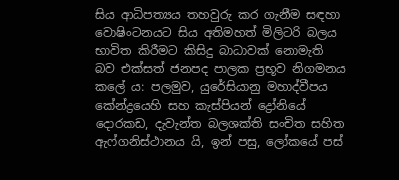සිය ආධිපත්‍යය තහවුරු කර ගැනීම සඳහා වොෂිංටනයට සිය අතිමහත් මිලිටරි බලය භාවිත කිරීමට කිසිදු බාධාවක් නොමැති බව එක්සත් ජනපද පාලක ප්‍රභූව නිගමනය කලේ ය: පලමුව, යුරේසියානු මහාද්වීපය කේන්ද්‍රයෙහි සහ කැස්පියන් ද්‍රෝනියේ දොරකඩ, දැවැන්ත බලශක්ති සංචිත සහිත ඇෆ්ගනිස්ථානය යි, ඉන් පසු, ලෝකයේ පස්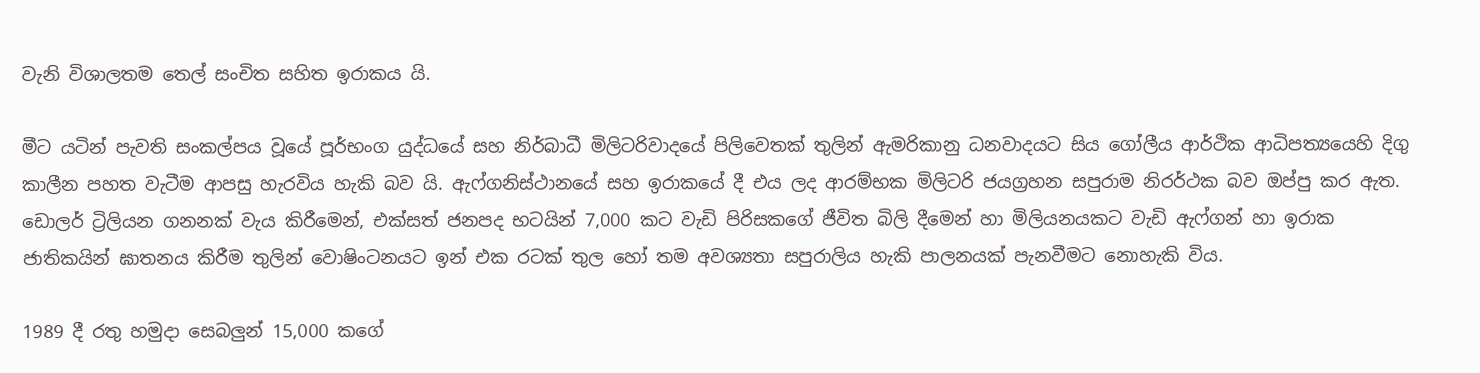වැනි විශාලතම තෙල් සංචිත සහිත ඉරාකය යි.

මීට යටින් පැවති සංකල්පය වූයේ පූර්භංග යුද්ධයේ සහ නිර්බාධී මිලිටරිවාදයේ පිලිවෙතක් තුලින් ඇමරිකානු ධනවාදයට සිය ගෝලීය ආර්ථික ආධිපත්‍යයෙහි දිගු කාලීන පහත වැටීම ආපසු හැරවිය හැකි බව යි. ඇෆ්ගනිස්ථානයේ සහ ඉරාකයේ දී එය ලද ආරම්භක මිලිටරි ජයග්‍රහන සපුරාම නිරර්ථක බව ඔප්පු කර ඇත. ඩොලර් ට්‍රිලියන ගනනක් වැය කිරීමෙන්, එක්සත් ජනපද භටයින් 7,000 කට වැඩි පිරිසකගේ ජීවිත බිලි දීමෙන් හා මිලියනයකට වැඩි ඇෆ්ගන් හා ඉරාක ජාතිකයින් ඝාතනය කිරීම තුලින් වොෂිංටනයට ඉන් එක රටක් තුල හෝ තම අවශ්‍යතා සපුරාලිය හැකි පාලනයක් පැනවීමට නොහැකි විය.

1989 දී රතු හමුදා සෙබලුන් 15,000 කගේ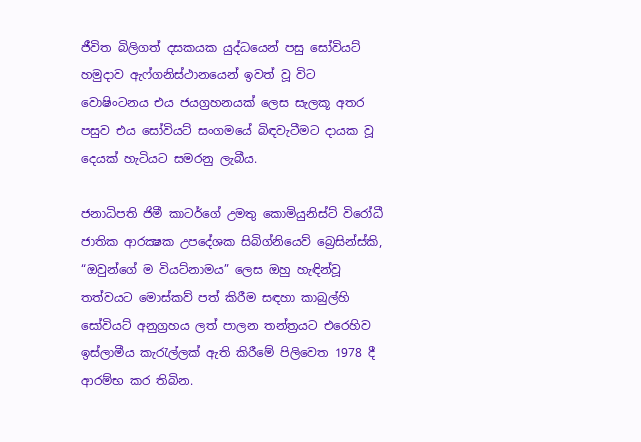ජීවිත බිලිගත් දසකයක යුද්ධයෙන් පසු සෝවියට් හමුදාව ඇෆ්ගනිස්ථානයෙන් ඉවත් වූ විට වොෂිංටනය එය ජයග්‍රහනයක් ලෙස සැලකූ අතර පසුව එය සෝවියට් සංගමයේ බිඳවැටීමට දායක වූ දෙයක් හැටියට සමරනු ලැබීය.

ජනාධිපති ජිමී කාටර්ගේ උමතු කොමියුනිස්ට් විරෝධී ජාතික ආරක්‍ෂක උපදේශක සිබිග්නියෙව් බ්‍රෙසින්ස්කි, “ඔවුන්ගේ ම වියට්නාමය” ලෙස ඔහු හැඳින්වූ තත්වයට මොස්කව් පත් කිරීම සඳහා කාබුල්හි සෝවියට් අනුග්‍රහය ලත් පාලන තන්ත්‍රයට එරෙහිව ඉස්ලාමීය කැරැල්ලක් ඇති කිරීමේ පිලිවෙත 1978 දී ආරම්භ කර තිබින.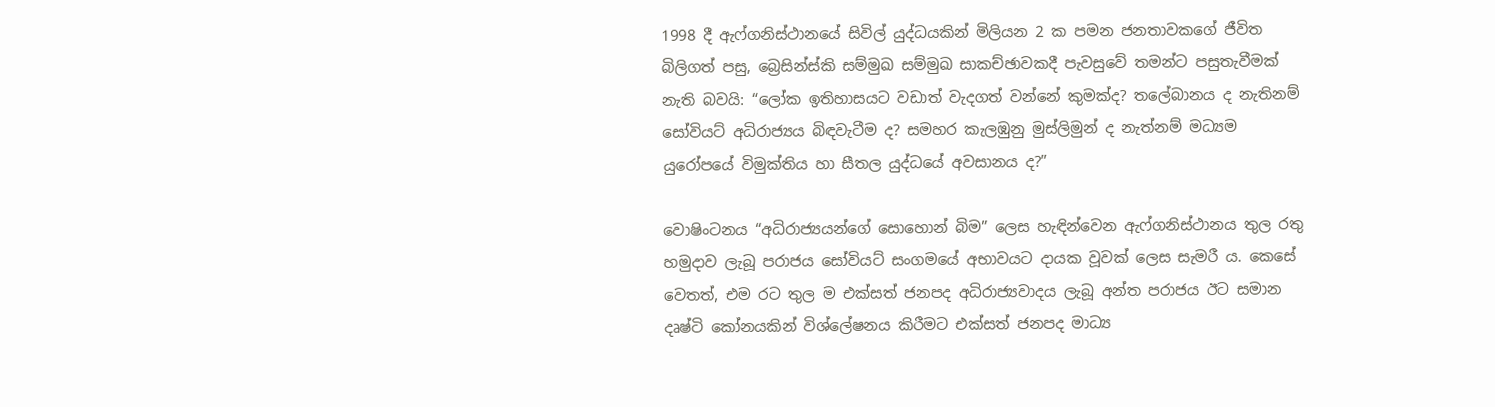1998 දී ඇෆ්ගනිස්ථානයේ සිවිල් යුද්ධයකින් මිලියන 2 ක පමන ජනතාවකගේ ජීවිත බිලිගත් පසු, බ්‍රෙසින්ස්කි සම්මුඛ සම්මුඛ සාකච්ඡාවකදී පැවසුවේ තමන්ට පසුතැවීමක් නැති බවයි: “ලෝක ඉතිහාසයට වඩාත් වැදගත් වන්නේ කුමක්ද? තලේබානය ද නැතිනම් සෝවියට් අධිරාජ්‍යය බිඳවැටීම ද? සමහර කැලඹුනු මුස්ලිමුන් ද නැත්නම් මධ්‍යම යුරෝපයේ විමුක්තිය හා සීතල යුද්ධයේ අවසානය ද?”

වොෂිංටනය “අධිරාජ්‍යයන්ගේ සොහොන් බිම” ලෙස හැඳින්වෙන ඇෆ්ගනිස්ථානය තුල රතු හමුදාව ලැබූ පරාජය සෝවියට් සංගමයේ අභාවයට දායක වූවක් ලෙස සැමරී ය. කෙසේ වෙතත්, එම රට තුල ම එක්සත් ජනපද අධිරාජ්‍යවාදය ලැබූ අන්ත පරාජය ඊට සමාන දෘෂ්ටි කෝනයකින් විශ්ලේෂනය කිරීමට එක්සත් ජනපද මාධ්‍ය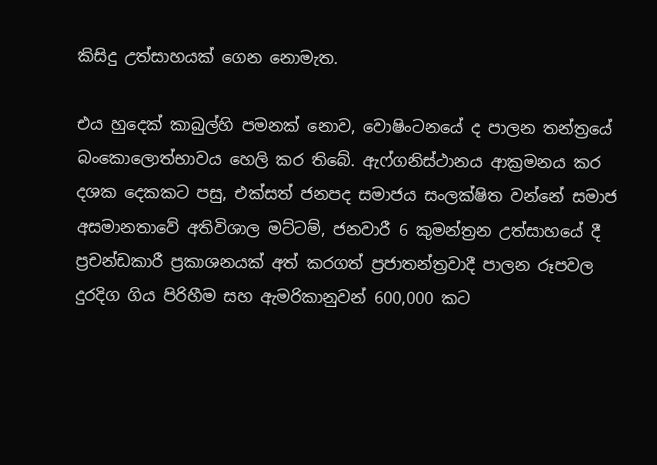කිසිදු උත්සාහයක් ගෙන නොමැත.

එය හුදෙක් කාබුල්හි පමනක් නොව, වොෂිංටනයේ ද පාලන තන්ත්‍රයේ බංකොලොත්භාවය හෙලි කර තිබේ. ඇෆ්ගනිස්ථානය ආක්‍රමනය කර දශක දෙකකට පසු, එක්සත් ජනපද සමාජය සංලක්ෂිත වන්නේ සමාජ අසමානතාවේ අතිවිශාල මට්ටම්, ජනවාරී 6 කුමන්ත්‍රන උත්සාහයේ දී ප්‍රචන්ඩකාරී ප්‍රකාශනයක් අත් කරගත් ප්‍රජාතන්ත්‍රවාදී පාලන රූපවල දුරදිග ගිය පිරිහීම සහ ඇමරිකානුවන් 600,000 කට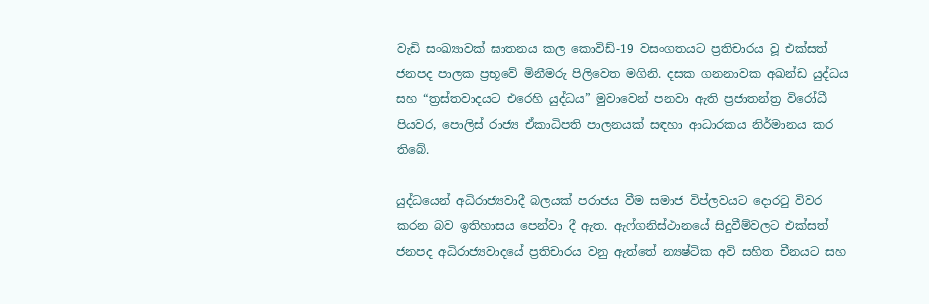වැඩි සංඛ්‍යාවක් ඝාතනය කල කොවිඩ්-19 වසංගතයට ප්‍රතිචාරය වූ එක්සත් ජනපද පාලක ප්‍රභූවේ මිනීමරු පිලිවෙත මගිනි. දසක ගනනාවක අඛන්ඩ යුද්ධය සහ “ත්‍රස්තවාදයට එරෙහි යුද්ධය” මුවාවෙන් පනවා ඇති ප්‍රජාතන්ත්‍ර විරෝධී පියවර, පොලිස් රාජ්‍ය ඒකාධිපති පාලනයක් සඳහා ආධාරකය නිර්මානය කර තිබේ.

යුද්ධයෙන් අධිරාජ්‍යවාදී බලයක් පරාජය වීම සමාජ විප්ලවයට දොරටු විවර කරන බව ඉතිහාසය පෙන්වා දී ඇත. ඇෆ්ගනිස්ථානයේ සිදුවීම්වලට එක්සත් ජනපද අධිරාජ්‍යවාදයේ ප්‍රතිචාරය වනු ඇත්තේ න්‍යෂ්ටික අවි සහිත චීනයට සහ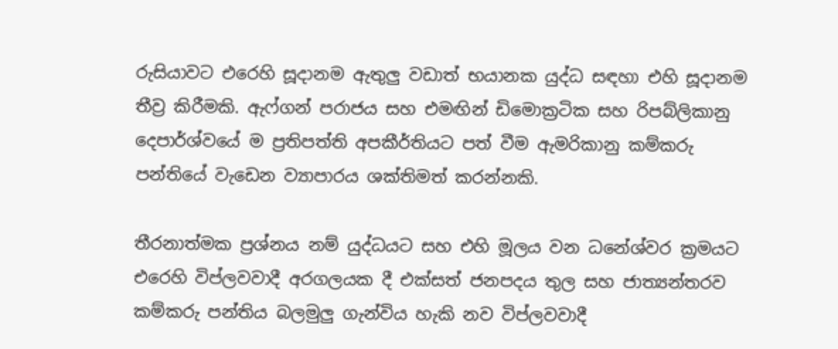රුසියාවට එරෙහි සූදානම ඇතුලු වඩාත් භයානක යුද්ධ සඳහා එහි සූදානම තීව්‍ර කිරීමකි. ඇෆ්ගන් පරාජය සහ එමඟින් ඩිමොක්‍රටික සහ රිපබ්ලිකානු දෙපාර්ශ්වයේ ම ප්‍රතිපත්ති අපකීර්තියට පත් වීම ඇමරිකානු කම්කරු පන්තියේ වැඩෙන ව්‍යාපාරය ශක්තිමත් කරන්නකි.

තීරනාත්මක ප්‍රශ්නය නම් යුද්ධයට සහ එහි මූලය වන ධනේශ්වර ක්‍රමයට එරෙහි විප්ලවවාදී අරගලයක දී එක්සත් ජනපදය තුල සහ ජාත්‍යන්තරව කම්කරු පන්තිය බලමුලු ගැන්විය හැකි නව විප්ලවවාදී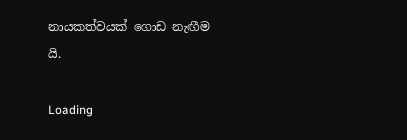නායකත්වයක් ගොඩ නැඟීම යි.

Loading